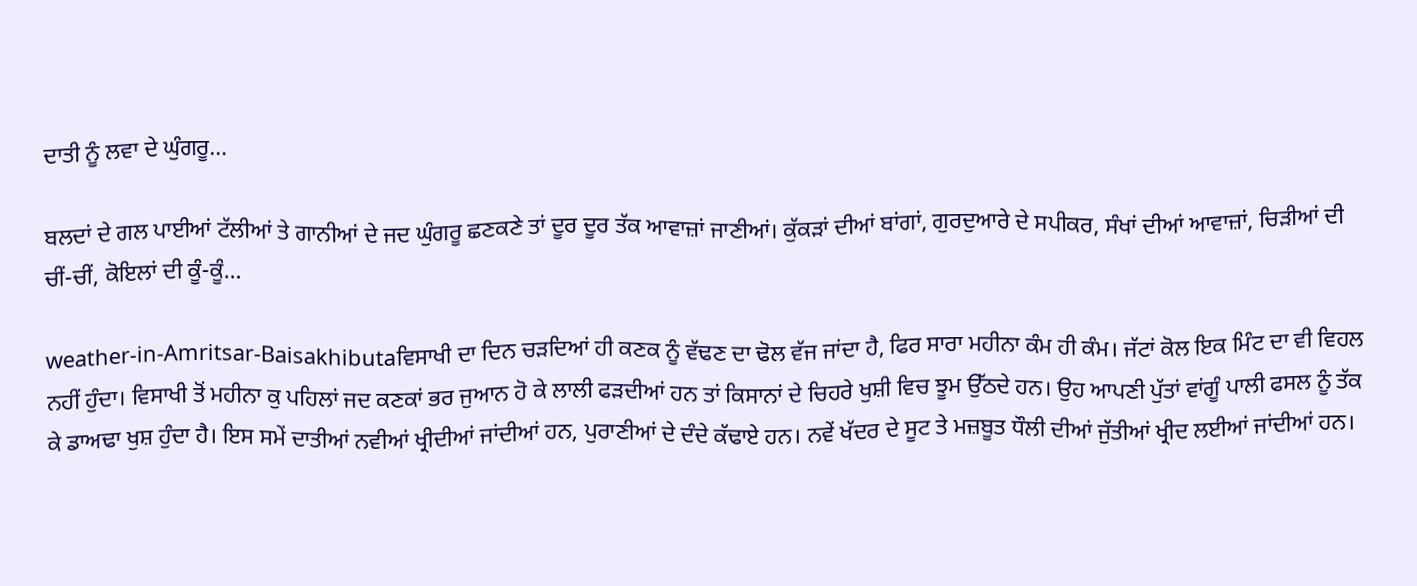ਦਾਤੀ ਨੂੰ ਲਵਾ ਦੇ ਘੁੰਗਰੂ…

ਬਲਦਾਂ ਦੇ ਗਲ ਪਾਈਆਂ ਟੱਲੀਆਂ ਤੇ ਗਾਨੀਆਂ ਦੇ ਜਦ ਘੁੰਗਰੂ ਛਣਕਣੇ ਤਾਂ ਦੂਰ ਦੂਰ ਤੱਕ ਆਵਾਜ਼ਾਂ ਜਾਣੀਆਂ। ਕੁੱਕੜਾਂ ਦੀਆਂ ਬਾਂਗਾਂ, ਗੁਰਦੁਆਰੇ ਦੇ ਸਪੀਕਰ, ਸੰਖਾਂ ਦੀਆਂ ਆਵਾਜ਼ਾਂ, ਚਿੜੀਆਂ ਦੀ ਚੀਂ-ਚੀਂ, ਕੋਇਲਾਂ ਦੀ ਕੂੰ-ਕੂੰ…

weather-in-Amritsar-Baisakhibutaਵਿਸਾਖੀ ਦਾ ਦਿਨ ਚੜਦਿਆਂ ਹੀ ਕਣਕ ਨੂੰ ਵੱਢਣ ਦਾ ਢੋਲ ਵੱਜ ਜਾਂਦਾ ਹੈ, ਫਿਰ ਸਾਰਾ ਮਹੀਨਾ ਕੰਮ ਹੀ ਕੰਮ। ਜੱਟਾਂ ਕੋਲ ਇਕ ਮਿੰਟ ਦਾ ਵੀ ਵਿਹਲ ਨਹੀਂ ਹੁੰਦਾ। ਵਿਸਾਖੀ ਤੋਂ ਮਹੀਨਾ ਕੁ ਪਹਿਲਾਂ ਜਦ ਕਣਕਾਂ ਭਰ ਜੁਆਨ ਹੋ ਕੇ ਲਾਲੀ ਫੜਦੀਆਂ ਹਨ ਤਾਂ ਕਿਸਾਨਾਂ ਦੇ ਚਿਹਰੇ ਖੁਸ਼ੀ ਵਿਚ ਝੂਮ ਉੱਠਦੇ ਹਨ। ਉਹ ਆਪਣੀ ਪੁੱਤਾਂ ਵਾਂਗੂੰ ਪਾਲੀ ਫਸਲ ਨੂੰ ਤੱਕ ਕੇ ਡਾਅਢਾ ਖੁਸ਼ ਹੁੰਦਾ ਹੈ। ਇਸ ਸਮੇਂ ਦਾਤੀਆਂ ਨਵੀਆਂ ਖ੍ਰੀਦੀਆਂ ਜਾਂਦੀਆਂ ਹਨ, ਪੁਰਾਣੀਆਂ ਦੇ ਦੰਦੇ ਕੱਢਾਏ ਹਨ। ਨਵੇਂ ਖੱਦਰ ਦੇ ਸੂਟ ਤੇ ਮਜ਼ਬੂਤ ਧੌਲੀ ਦੀਆਂ ਜੁੱਤੀਆਂ ਖ੍ਰੀਦ ਲਈਆਂ ਜਾਂਦੀਆਂ ਹਨ।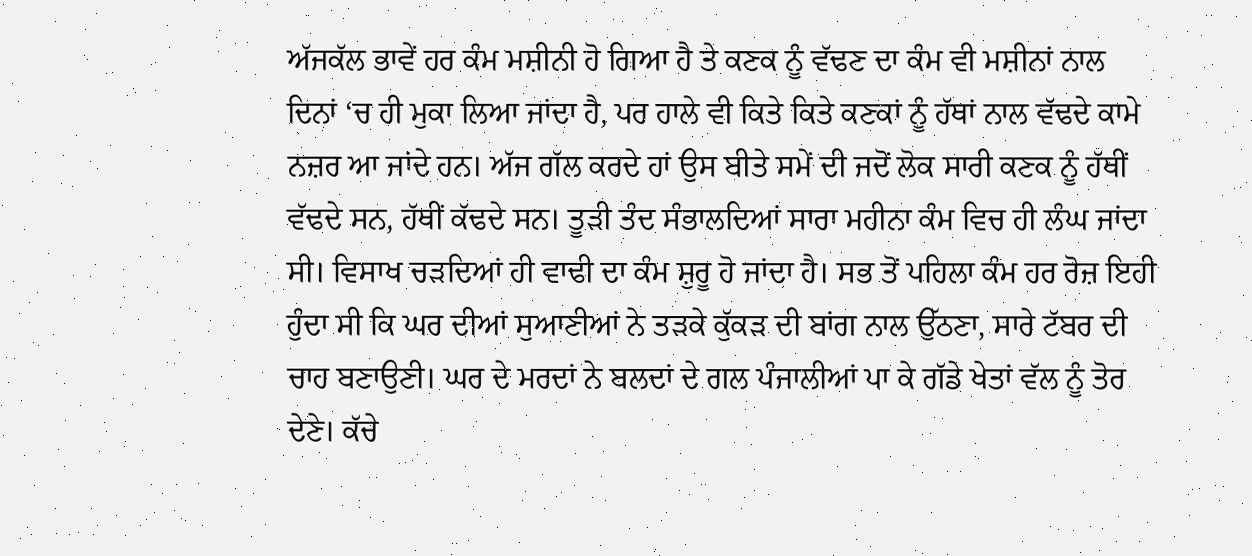ਅੱਜਕੱਲ ਭਾਵੇਂ ਹਰ ਕੰਮ ਮਸ਼ੀਨੀ ਹੋ ਗਿਆ ਹੈ ਤੇ ਕਣਕ ਨੂੰ ਵੱਢਣ ਦਾ ਕੰਮ ਵੀ ਮਸ਼ੀਨਾਂ ਨਾਲ ਦਿਨਾਂ ‘ਚ ਹੀ ਮੁਕਾ ਲਿਆ ਜਾਂਦਾ ਹੈ, ਪਰ ਹਾਲੇ ਵੀ ਕਿਤੇ ਕਿਤੇ ਕਣਕਾਂ ਨੂੰ ਹੱਥਾਂ ਨਾਲ ਵੱਢਦੇ ਕਾਮੇ ਨਜ਼ਰ ਆ ਜਾਂਦੇ ਹਨ। ਅੱਜ ਗੱਲ ਕਰਦੇ ਹਾਂ ਉਸ ਬੀਤੇ ਸਮੇਂ ਦੀ ਜਦੋਂ ਲੋਕ ਸਾਰੀ ਕਣਕ ਨੂੰ ਹੱਥੀਂ ਵੱਢਦੇ ਸਨ, ਹੱਥੀਂ ਕੱਢਦੇ ਸਨ। ਤੂੜੀ ਤੰਦ ਸੰਭਾਲਦਿਆਂ ਸਾਰਾ ਮਹੀਨਾ ਕੰਮ ਵਿਚ ਹੀ ਲੰਘ ਜਾਂਦਾ ਸੀ। ਵਿਸਾਖ ਚੜਦਿਆਂ ਹੀ ਵਾਢੀ ਦਾ ਕੰਮ ਸ਼ੁਰੂ ਹੋ ਜਾਂਦਾ ਹੈ। ਸਭ ਤੋਂ ਪਹਿਲਾ ਕੰਮ ਹਰ ਰੋਜ਼ ਇਹੀ ਹੁੰਦਾ ਸੀ ਕਿ ਘਰ ਦੀਆਂ ਸੁਆਣੀਆਂ ਨੇ ਤੜਕੇ ਕੁੱਕੜ ਦੀ ਬਾਂਗ ਨਾਲ ਉੱਠਣਾ, ਸਾਰੇ ਟੱਬਰ ਦੀ ਚਾਹ ਬਣਾਉਣੀ। ਘਰ ਦੇ ਮਰਦਾਂ ਨੇ ਬਲਦਾਂ ਦੇ ਗਲ ਪੰਜਾਲੀਆਂ ਪਾ ਕੇ ਗੱਡੇ ਖੇਤਾਂ ਵੱਲ ਨੂੰ ਤੋਰ ਦੇਣੇ। ਕੱਚੇ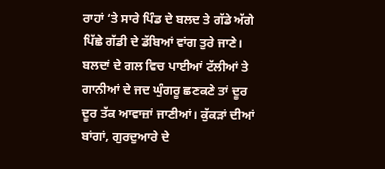ਰਾਹਾਂ ‘ਤੇ ਸਾਰੇ ਪਿੰਡ ਦੇ ਬਲਦ ਤੇ ਗੱਡੇ ਅੱਗੇ ਪਿੱਛੇ ਗੱਡੀ ਦੇ ਡੱਬਿਆਂ ਵਾਂਗ ਤੁਰੇ ਜਾਣੇ।
ਬਲਦਾਂ ਦੇ ਗਲ ਵਿਚ ਪਾਈਆਂ ਟੱਲੀਆਂ ਤੇ ਗਾਨੀਆਂ ਦੇ ਜਦ ਘੁੰਗਰੂ ਛਣਕਣੇ ਤਾਂ ਦੂਰ ਦੂਰ ਤੱਕ ਆਵਾਜ਼ਾਂ ਜਾਣੀਆਂ। ਕੁੱਕੜਾਂ ਦੀਆਂ ਬਾਂਗਾਂ, ਗੁਰਦੁਆਰੇ ਦੇ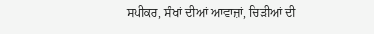ਸਪੀਕਰ, ਸੰਖਾਂ ਦੀਆਂ ਆਵਾਜ਼ਾਂ, ਚਿੜੀਆਂ ਦੀ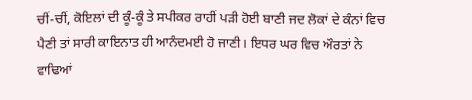ਚੀਂ-ਚੀਂ, ਕੋਇਲਾਂ ਦੀ ਕੂੰ-ਕੂੰ ਤੇ ਸਪੀਕਰ ਰਾਹੀਂ ਪੜੀ ਹੋਈ ਬਾਣੀ ਜਦ ਲੋਕਾਂ ਦੇ ਕੰਨਾਂ ਵਿਚ ਪੈਣੀ ਤਾਂ ਸਾਰੀ ਕਾਇਨਾਤ ਹੀ ਆਨੰਦਮਈ ਹੋ ਜਾਣੀ। ਇਧਰ ਘਰ ਵਿਚ ਔਰਤਾਂ ਨੇ ਵਾਢਿਆਂ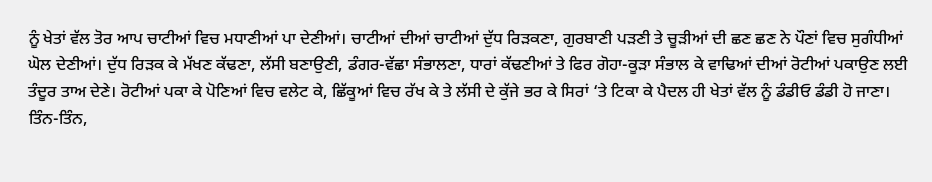ਨੂੰ ਖੇਤਾਂ ਵੱਲ ਤੋਰ ਆਪ ਚਾਟੀਆਂ ਵਿਚ ਮਧਾਣੀਆਂ ਪਾ ਦੇਣੀਆਂ। ਚਾਟੀਆਂ ਦੀਆਂ ਚਾਟੀਆਂ ਦੁੱਧ ਰਿੜਕਣਾ, ਗੁਰਬਾਣੀ ਪੜਣੀ ਤੇ ਚੂੜੀਆਂ ਦੀ ਛਣ ਛਣ ਨੇ ਪੌਣਾਂ ਵਿਚ ਸੁਗੰਧੀਆਂ ਘੋਲ ਦੇਣੀਆਂ। ਦੁੱਧ ਰਿੜਕ ਕੇ ਮੱਖਣ ਕੱਢਣਾ, ਲੱਸੀ ਬਣਾਉਣੀ, ਡੰਗਰ-ਵੱਛਾ ਸੰਭਾਲਣਾ, ਧਾਰਾਂ ਕੱਢਣੀਆਂ ਤੇ ਫਿਰ ਗੋਹਾ-ਕੂੜਾ ਸੰਭਾਲ ਕੇ ਵਾਢਿਆਂ ਦੀਆਂ ਰੋਟੀਆਂ ਪਕਾਉਣ ਲਈ ਤੰਦੂਰ ਤਾਅ ਦੇਣੇ। ਰੋਟੀਆਂ ਪਕਾ ਕੇ ਪੋਣਿਆਂ ਵਿਚ ਵਲੇਟ ਕੇ, ਛਿੱਕੂਆਂ ਵਿਚ ਰੱਖ ਕੇ ਤੇ ਲੱਸੀ ਦੇ ਕੁੱਜੇ ਭਰ ਕੇ ਸਿਰਾਂ ‘ਤੇ ਟਿਕਾ ਕੇ ਪੈਦਲ ਹੀ ਖੇਤਾਂ ਵੱਲ ਨੂੰ ਡੰਡੀਓ ਡੰਡੀ ਹੋ ਜਾਣਾ।
ਤਿੰਨ-ਤਿੰਨ,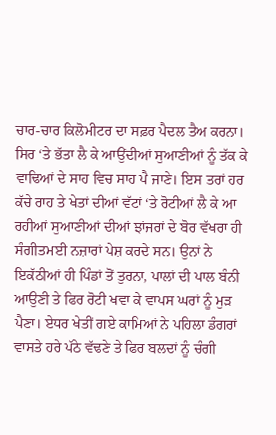ਚਾਰ-ਚਾਰ ਕਿਲੋਮੀਟਰ ਦਾ ਸਫ਼ਰ ਪੈਦਲ ਤੈਅ ਕਰਨਾ। ਸਿਰ ‘ਤੇ ਭੱਤਾ ਲੈ ਕੇ ਆਉਂਦੀਆਂ ਸੁਆਣੀਆਂ ਨੂੰ ਤੱਕ ਕੇ ਵਾਢਿਆਂ ਦੇ ਸਾਹ ਵਿਚ ਸਾਹ ਪੈ ਜਾਣੇ। ਇਸ ਤਰਾਂ ਹਰ ਕੱਚੇ ਰਾਹ ਤੇ ਖੇਤਾਂ ਦੀਆਂ ਵੱਟਾਂ ‘ਤੇ ਰੋਟੀਆਂ ਲੈ ਕੇ ਆ ਰਹੀਆਂ ਸੁਆਣੀਆਂ ਦੀਆਂ ਝਾਂਜਰਾਂ ਦੇ ਬੋਰ ਵੱਖਰਾ ਹੀ ਸੰਗੀਤਮਈ ਨਜ਼ਾਰਾਂ ਪੇਸ਼ ਕਰਦੇ ਸਨ। ਉਨਾਂ ਨੇ ਇਕੱਠੀਆਂ ਹੀ ਪਿੰਡਾਂ ਤੋਂ ਤੁਰਨਾ, ਪਾਲਾਂ ਦੀ ਪਾਲ ਬੰਨੀ ਆਉਣੀ ਤੇ ਫਿਰ ਰੋਟੀ ਖਵਾ ਕੇ ਵਾਪਸ ਘਰਾਂ ਨੂੰ ਮੁੜ ਪੈਣਾ। ਏਧਰ ਖੇਤੀਂ ਗਏ ਕਾਮਿਆਂ ਨੇ ਪਹਿਲਾ ਡੰਗਰਾਂ ਵਾਸਤੇ ਹਰੇ ਪੱਠੇ ਵੱਢਣੇ ਤੇ ਫਿਰ ਬਲਦਾਂ ਨੂੰ ਚੰਗੀ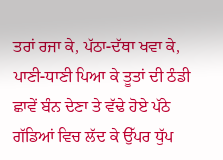ਤਰਾਂ ਰਜਾ ਕੇ, ਪੱਠਾ-ਦੱਥਾ ਖਵਾ ਕੇ, ਪਾਣੀ-ਧਾਣੀ ਪਿਆ ਕੇ ਤੂਤਾਂ ਦੀ ਠੰਡੀ ਛਾਵੇਂ ਬੰਨ ਦੇਣਾ ਤੇ ਵੱਢੇ ਹੋਏ ਪੱਠੇ ਗੱਡਿਆਂ ਵਿਚ ਲੱਦ ਕੇ ਉੱਪਰ ਧੁੱਪ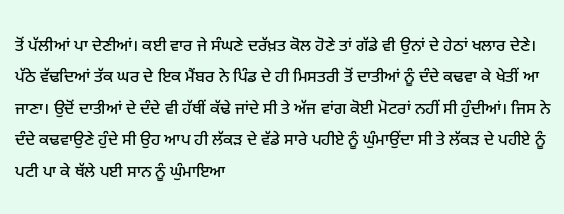ਤੋਂ ਪੱਲੀਆਂ ਪਾ ਦੇਣੀਆਂ। ਕਈ ਵਾਰ ਜੇ ਸੰਘਣੇ ਦਰੱਖ਼ਤ ਕੋਲ ਹੋਣੇ ਤਾਂ ਗੱਡੇ ਵੀ ਉਨਾਂ ਦੇ ਹੇਠਾਂ ਖਲਾਰ ਦੇਣੇ। ਪੱਠੇ ਵੱਢਦਿਆਂ ਤੱਕ ਘਰ ਦੇ ਇਕ ਮੈਂਬਰ ਨੇ ਪਿੰਡ ਦੇ ਹੀ ਮਿਸਤਰੀ ਤੋਂ ਦਾਤੀਆਂ ਨੂੰ ਦੰਦੇ ਕਢਵਾ ਕੇ ਖੇਤੀਂ ਆ ਜਾਣਾ। ਉਦੋਂ ਦਾਤੀਆਂ ਦੇ ਦੰਦੇ ਵੀ ਹੱਥੀਂ ਕੱਢੇ ਜਾਂਦੇ ਸੀ ਤੇ ਅੱਜ ਵਾਂਗ ਕੋਈ ਮੋਟਰਾਂ ਨਹੀਂ ਸੀ ਹੁੰਦੀਆਂ। ਜਿਸ ਨੇ ਦੰਦੇ ਕਢਵਾਉਣੇ ਹੁੰਦੇ ਸੀ ਉਹ ਆਪ ਹੀ ਲੱਕੜ ਦੇ ਵੱਡੇ ਸਾਰੇ ਪਹੀਏ ਨੂੰ ਘੁੰਮਾਉਂਦਾ ਸੀ ਤੇ ਲੱਕੜ ਦੇ ਪਹੀਏ ਨੂੰ ਪਟੀ ਪਾ ਕੇ ਥੱਲੇ ਪਈ ਸਾਨ ਨੂੰ ਘੁੰਮਾਇਆ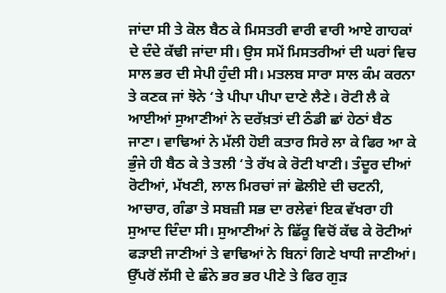ਜਾਂਦਾ ਸੀ ਤੇ ਕੋਲ ਬੈਠ ਕੇ ਮਿਸਤਰੀ ਵਾਰੀ ਵਾਰੀ ਆਏ ਗਾਹਕਾਂ ਦੇ ਦੰਦੇ ਕੱਢੀ ਜਾਂਦਾ ਸੀ। ਉਸ ਸਮੇਂ ਮਿਸਤਰੀਆਂ ਦੀ ਘਰਾਂ ਵਿਚ ਸਾਲ ਭਰ ਦੀ ਸੇਪੀ ਹੁੰਦੀ ਸੀ। ਮਤਲਬ ਸਾਰਾ ਸਾਲ ਕੰਮ ਕਰਨਾ ਤੇ ਕਣਕ ਜਾਂ ਝੋਨੇ ‘ਤੇ ਪੀਪਾ ਪੀਪਾ ਦਾਣੇ ਲੈਣੇ। ਰੋਟੀ ਲੈ ਕੇ ਆਈਆਂ ਸੁਆਣੀਆਂ ਨੇ ਦਰੱਖ਼ਤਾਂ ਦੀ ਠੰਡੀ ਛਾਂ ਹੇਠਾਂ ਬੈਠ ਜਾਣਾ। ਵਾਢਿਆਂ ਨੇ ਮੱਲੀ ਹੋਈ ਕਤਾਰ ਸਿਰੇ ਲਾ ਕੇ ਫਿਰ ਆ ਕੇ ਭੁੰਜੇ ਹੀ ਬੈਠ ਕੇ ਤੇ ਤਲੀ ‘ਤੇ ਰੱਖ ਕੇ ਰੋਟੀ ਖਾਣੀ। ਤੰਦੂਰ ਦੀਆਂ ਰੋਟੀਆਂ, ਮੱਖਣੀ, ਲਾਲ ਮਿਰਚਾਂ ਜਾਂ ਛੋਲੀਏ ਦੀ ਚਟਨੀ, ਆਚਾਰ, ਗੰਡਾ ਤੇ ਸਬਜ਼ੀ ਸਭ ਦਾ ਰਲੇਵਾਂ ਇਕ ਵੱਖਰਾ ਹੀ ਸੁਆਦ ਦਿੰਦਾ ਸੀ। ਸੁਆਣੀਆਂ ਨੇ ਛਿੱਕੂ ਵਿਚੋਂ ਕੱਢ ਕੇ ਰੋਟੀਆਂ ਫੜਾਈ ਜਾਣੀਆਂ ਤੇ ਵਾਢਿਆਂ ਨੇ ਬਿਨਾਂ ਗਿਣੇ ਖਾਧੀ ਜਾਣੀਆਂ। ਉੱਪਰੋਂ ਲੱਸੀ ਦੇ ਛੰਨੇ ਭਰ ਭਰ ਪੀਣੇ ਤੇ ਫਿਰ ਗੁੜ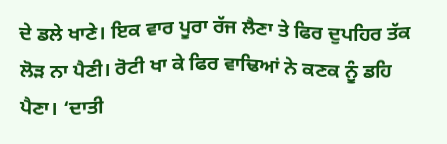ਦੇ ਡਲੇ ਖਾਣੇ। ਇਕ ਵਾਰ ਪੂਰਾ ਰੱਜ ਲੈਣਾ ਤੇ ਫਿਰ ਦੁਪਹਿਰ ਤੱਕ ਲੋੜ ਨਾ ਪੈਣੀ। ਰੋਟੀ ਖਾ ਕੇ ਫਿਰ ਵਾਢਿਆਂ ਨੇ ਕਣਕ ਨੂੰ ਡਹਿ ਪੈਣਾ। ‘ਦਾਤੀ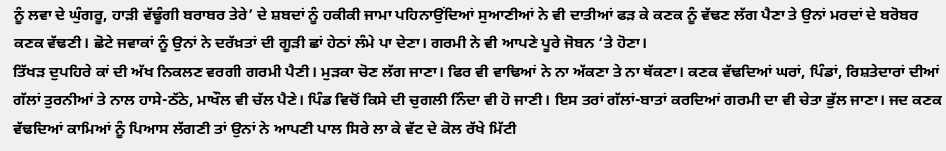ਨੂੰ ਲਵਾ ਦੇ ਘੁੰਗਰੂ, ਹਾੜੀ ਵੱਢੂੰਗੀ ਬਰਾਬਰ ਤੇਰੇ’ ਦੇ ਸ਼ਬਦਾਂ ਨੂੰ ਹਕੀਕੀ ਜਾਮਾ ਪਹਿਨਾਉਂਦਿਆਂ ਸੁਆਣੀਆਂ ਨੇ ਵੀ ਦਾਤੀਆਂ ਫੜ ਕੇ ਕਣਕ ਨੂੰ ਵੱਢਣ ਲੱਗ ਪੈਣਾ ਤੇ ਉਨਾਂ ਮਰਦਾਂ ਦੇ ਬਰੋਬਰ ਕਣਕ ਵੱਢਣੀ। ਛੋਟੇ ਜਵਾਕਾਂ ਨੂੰ ਉਨਾਂ ਨੇ ਦਰੱਖ਼ਤਾਂ ਦੀ ਗੂੜੀ ਛਾਂ ਹੇਠਾਂ ਲੰਮੇ ਪਾ ਦੇਣਾ। ਗਰਮੀ ਨੇ ਵੀ ਆਪਣੇ ਪੂਰੇ ਜੋਬਨ ‘ਤੇ ਹੋਣਾ।
ਤਿੱਖੜ ਦੁਪਹਿਰੇ ਕਾਂ ਦੀ ਅੱਖ ਨਿਕਲਣ ਵਰਗੀ ਗਰਮੀ ਪੈਣੀ। ਮੁੜਕਾ ਚੋਣ ਲੱਗ ਜਾਣਾ। ਫਿਰ ਵੀ ਵਾਢਿਆਂ ਨੇ ਨਾ ਅੱਕਣਾ ਤੇ ਨਾ ਥੱਕਣਾ। ਕਣਕ ਵੱਢਦਿਆਂ ਘਰਾਂ, ਪਿੰਡਾਂ, ਰਿਸ਼ਤੇਦਾਰਾਂ ਦੀਆਂ ਗੱਲਾਂ ਤੁਰਨੀਆਂ ਤੇ ਨਾਲ ਹਾਸੇ-ਠੱਠੇ, ਮਾਖੌਲ ਵੀ ਚੱਲ ਪੈਣੇ। ਪਿੰਡ ਵਿਚੋਂ ਕਿਸੇ ਦੀ ਚੁਗਲੀ ਨਿੰਦਾ ਵੀ ਹੋ ਜਾਣੀ। ਇਸ ਤਰਾਂ ਗੱਲਾਂ-ਬਾਤਾਂ ਕਰਦਿਆਂ ਗਰਮੀ ਦਾ ਵੀ ਚੇਤਾ ਭੁੱਲ ਜਾਣਾ। ਜਦ ਕਣਕ ਵੱਢਦਿਆਂ ਕਾਮਿਆਂ ਨੂੰ ਪਿਆਸ ਲੱਗਣੀ ਤਾਂ ਉਨਾਂ ਨੇ ਆਪਣੀ ਪਾਲ ਸਿਰੇ ਲਾ ਕੇ ਵੱਟ ਦੇ ਕੋਲ ਰੱਖੇ ਮਿੱਟੀ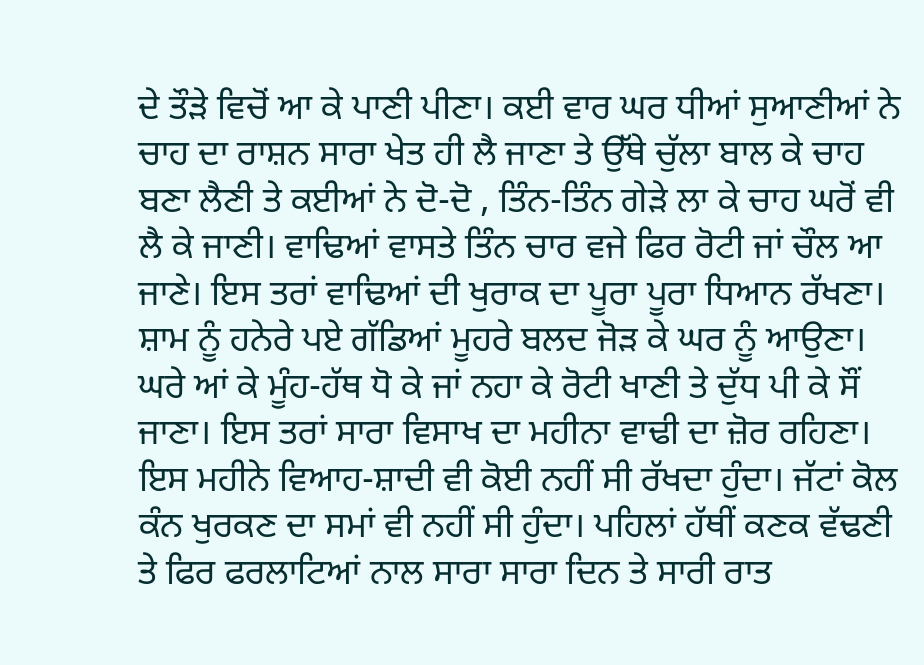ਦੇ ਤੌੜੇ ਵਿਚੋਂ ਆ ਕੇ ਪਾਣੀ ਪੀਣਾ। ਕਈ ਵਾਰ ਘਰ ਧੀਆਂ ਸੁਆਣੀਆਂ ਨੇ ਚਾਹ ਦਾ ਰਾਸ਼ਨ ਸਾਰਾ ਖੇਤ ਹੀ ਲੈ ਜਾਣਾ ਤੇ ਉੱਥੇ ਚੁੱਲਾ ਬਾਲ ਕੇ ਚਾਹ ਬਣਾ ਲੈਣੀ ਤੇ ਕਈਆਂ ਨੇ ਦੋ-ਦੋ , ਤਿੰਨ-ਤਿੰਨ ਗੇੜੇ ਲਾ ਕੇ ਚਾਹ ਘਰੋਂ ਵੀ ਲੈ ਕੇ ਜਾਣੀ। ਵਾਢਿਆਂ ਵਾਸਤੇ ਤਿੰਨ ਚਾਰ ਵਜੇ ਫਿਰ ਰੋਟੀ ਜਾਂ ਚੌਲ ਆ ਜਾਣੇ। ਇਸ ਤਰਾਂ ਵਾਢਿਆਂ ਦੀ ਖੁਰਾਕ ਦਾ ਪੂਰਾ ਪੂਰਾ ਧਿਆਨ ਰੱਖਣਾ। ਸ਼ਾਮ ਨੂੰ ਹਨੇਰੇ ਪਏ ਗੱਡਿਆਂ ਮੂਹਰੇ ਬਲਦ ਜੋੜ ਕੇ ਘਰ ਨੂੰ ਆਉਣਾ। ਘਰੇ ਆਂ ਕੇ ਮੂੰਹ-ਹੱਥ ਧੋ ਕੇ ਜਾਂ ਨਹਾ ਕੇ ਰੋਟੀ ਖਾਣੀ ਤੇ ਦੁੱਧ ਪੀ ਕੇ ਸੌਂ ਜਾਣਾ। ਇਸ ਤਰਾਂ ਸਾਰਾ ਵਿਸਾਖ ਦਾ ਮਹੀਨਾ ਵਾਢੀ ਦਾ ਜ਼ੋਰ ਰਹਿਣਾ। ਇਸ ਮਹੀਨੇ ਵਿਆਹ-ਸ਼ਾਦੀ ਵੀ ਕੋਈ ਨਹੀਂ ਸੀ ਰੱਖਦਾ ਹੁੰਦਾ। ਜੱਟਾਂ ਕੋਲ ਕੰਨ ਖੁਰਕਣ ਦਾ ਸਮਾਂ ਵੀ ਨਹੀਂ ਸੀ ਹੁੰਦਾ। ਪਹਿਲਾਂ ਹੱਥੀਂ ਕਣਕ ਵੱਢਣੀ ਤੇ ਫਿਰ ਫਰਲਾਟਿਆਂ ਨਾਲ ਸਾਰਾ ਸਾਰਾ ਦਿਨ ਤੇ ਸਾਰੀ ਰਾਤ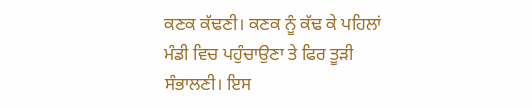ਕਣਕ ਕੱਢਣੀ। ਕਣਕ ਨੂੰ ਕੱਢ ਕੇ ਪਹਿਲਾਂ ਮੰਡੀ ਵਿਚ ਪਹੁੰਚਾਉਣਾ ਤੇ ਫਿਰ ਤੂੜੀ ਸੰਭਾਲਣੀ। ਇਸ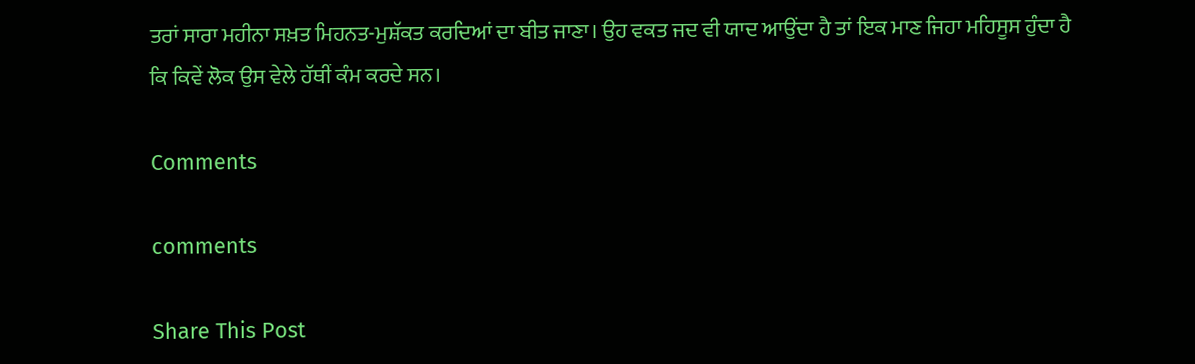ਤਰਾਂ ਸਾਰਾ ਮਹੀਨਾ ਸਖ਼ਤ ਮਿਹਨਤ-ਮੁਸ਼ੱਕਤ ਕਰਦਿਆਂ ਦਾ ਬੀਤ ਜਾਣਾ। ਉਹ ਵਕਤ ਜਦ ਵੀ ਯਾਦ ਆਉਂਦਾ ਹੈ ਤਾਂ ਇਕ ਮਾਣ ਜਿਹਾ ਮਹਿਸੂਸ ਹੁੰਦਾ ਹੈ ਕਿ ਕਿਵੇਂ ਲੋਕ ਉਸ ਵੇਲੇ ਹੱਥੀਂ ਕੰਮ ਕਰਦੇ ਸਨ।

Comments

comments

Share This Post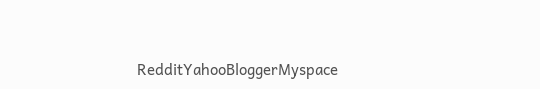RedditYahooBloggerMyspace